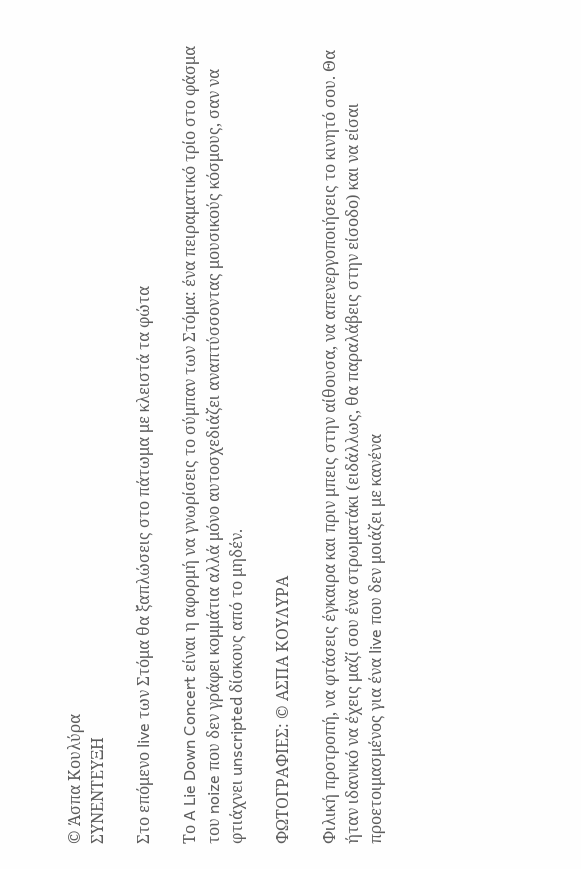© Άσπα Κουλύρα
ΣΥΝΕΝΤΕΥΞΗ

Στο επόμενο live των Στόμα θα ξαπλώσεις στο πάτωμα με κλειστά τα φώτα

Το A Lie Down Concert είναι η αφορμή να γνωρίσεις το σύμπαν των Στόμα: ένα πειραματικό τρίο στο φάσμα του noize που δεν γράφει κομμάτια αλλά μόνο αυτοσχεδιάζει αναπτύσσοντας μουσικούς κόσμους, σαν να φτιάχνει unscripted δίσκους από το μηδέν.

ΦΩΤΟΓΡΑΦΙΕΣ: © ΑΣΠΑ ΚΟΥΛΥΡΑ

Φιλική προτροπή, να φτάσεις έγκαιρα και πριν μπεις στην αίθουσα, να απενεργοποιήσεις το κινητό σου. Θα ήταν ιδανικό να έχεις μαζί σου ένα στρωματάκι (ειδάλλως, θα παραλάβεις στην είσοδο) και να είσαι προετοιμασμένος για ένα live που δεν μοιάζει με κανένα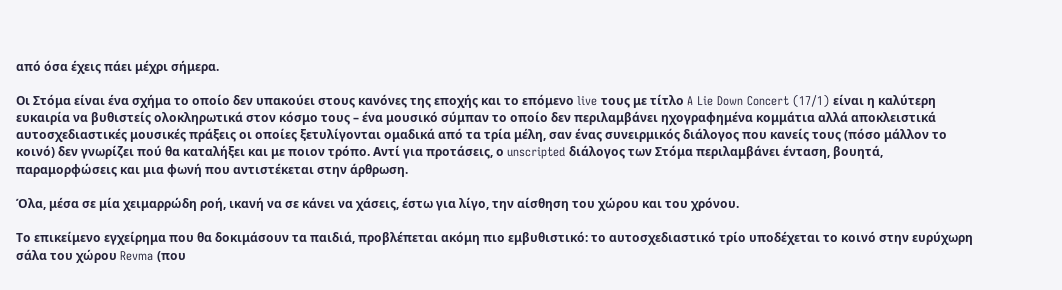από όσα έχεις πάει μέχρι σήμερα.

Οι Στόμα είναι ένα σχήμα το οποίο δεν υπακούει στους κανόνες της εποχής και το επόμενο live τους με τίτλο A Lie Down Concert (17/1) είναι η καλύτερη ευκαιρία να βυθιστείς ολοκληρωτικά στον κόσμο τους – ένα μουσικό σύμπαν το οποίο δεν περιλαμβάνει ηχογραφημένα κομμάτια αλλά αποκλειστικά αυτοσχεδιαστικές μουσικές πράξεις οι οποίες ξετυλίγονται ομαδικά από τα τρία μέλη, σαν ένας συνειρμικός διάλογος που κανείς τους (πόσο μάλλον το κοινό) δεν γνωρίζει πού θα καταλήξει και με ποιον τρόπο. Αντί για προτάσεις, ο unscripted διάλογος των Στόμα περιλαμβάνει ένταση, βουητά, παραμορφώσεις και μια φωνή που αντιστέκεται στην άρθρωση.

Όλα, μέσα σε μία χειμαρρώδη ροή, ικανή να σε κάνει να χάσεις, έστω για λίγο, την αίσθηση του χώρου και του χρόνου.

Το επικείμενο εγχείρημα που θα δοκιμάσουν τα παιδιά, προβλέπεται ακόμη πιο εμβυθιστικό: το αυτοσχεδιαστικό τρίο υποδέχεται το κοινό στην ευρύχωρη σάλα του χώρου Revma (που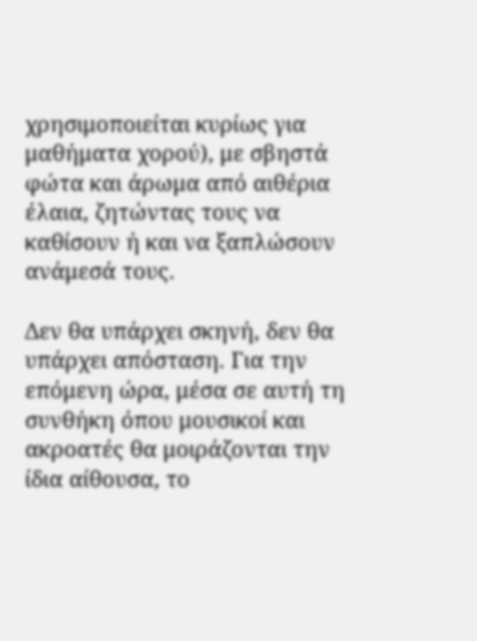χρησιμοποιείται κυρίως για μαθήματα χορού), με σβηστά φώτα και άρωμα από αιθέρια έλαια, ζητώντας τους να καθίσουν ή και να ξαπλώσουν ανάμεσά τους.

Δεν θα υπάρχει σκηνή, δεν θα υπάρχει απόσταση. Για την επόμενη ώρα, μέσα σε αυτή τη συνθήκη όπου μουσικοί και ακροατές θα μοιράζονται την ίδια αίθουσα, το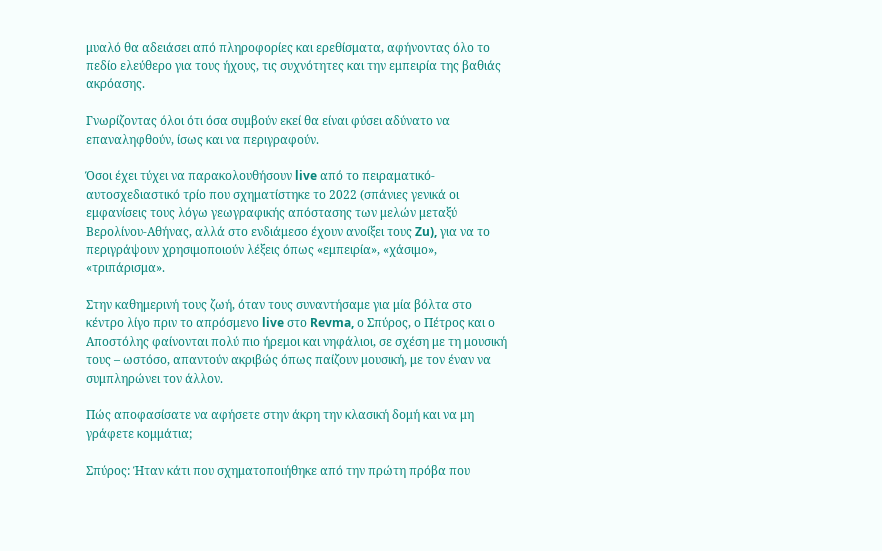μυαλό θα αδειάσει από πληροφορίες και ερεθίσματα, αφήνοντας όλο το πεδίο ελεύθερο για τους ήχους, τις συχνότητες και την εμπειρία της βαθιάς ακρόασης.

Γνωρίζοντας όλοι ότι όσα συμβούν εκεί θα είναι φύσει αδύνατο να επαναληφθούν, ίσως και να περιγραφούν.

Όσοι έχει τύχει να παρακολουθήσουν live από το πειραματικό-αυτοσχεδιαστικό τρίο που σχηματίστηκε το 2022 (σπάνιες γενικά οι εμφανίσεις τους λόγω γεωγραφικής απόστασης των μελών μεταξύ Βερολίνου-Αθήνας, αλλά στο ενδιάμεσο έχουν ανοίξει τους Zu), για να το περιγράψουν χρησιμοποιούν λέξεις όπως «εμπειρία», «χάσιμο», «τριπάρισμα».

Στην καθημερινή τους ζωή, όταν τους συναντήσαμε για μία βόλτα στο κέντρο λίγο πριν το απρόσμενο live στο Revma, ο Σπύρος, ο Πέτρος και ο Αποστόλης φαίνονται πολύ πιο ήρεμοι και νηφάλιοι, σε σχέση με τη μουσική τους – ωστόσο, απαντούν ακριβώς όπως παίζουν μουσική, με τον έναν να συμπληρώνει τον άλλον.

Πώς αποφασίσατε να αφήσετε στην άκρη την κλασική δομή και να μη γράφετε κομμάτια;

Σπύρος: Ήταν κάτι που σχηματοποιήθηκε από την πρώτη πρόβα που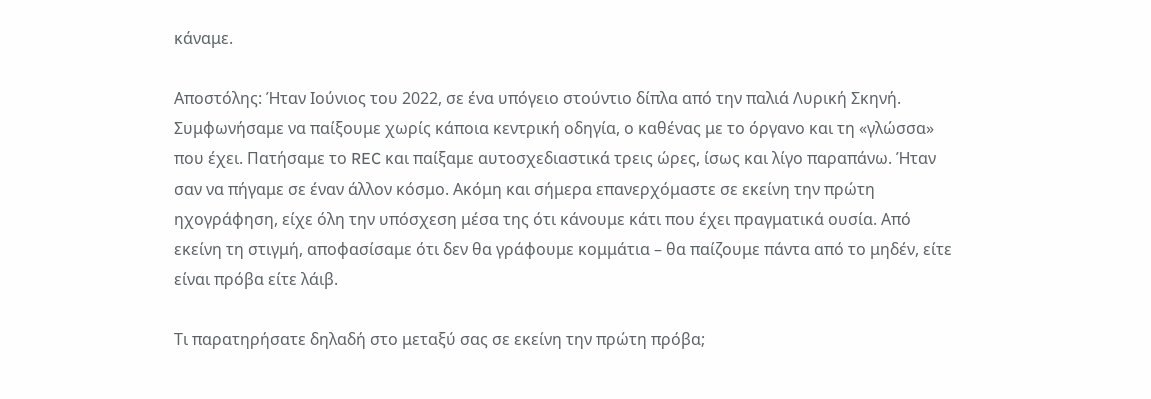κάναμε.

Αποστόλης: Ήταν Ιούνιος του 2022, σε ένα υπόγειο στούντιο δίπλα από την παλιά Λυρική Σκηνή. Συμφωνήσαμε να παίξουμε χωρίς κάποια κεντρική οδηγία, ο καθένας με το όργανο και τη «γλώσσα» που έχει. Πατήσαμε το REC και παίξαμε αυτοσχεδιαστικά τρεις ώρες, ίσως και λίγο παραπάνω. Ήταν σαν να πήγαμε σε έναν άλλον κόσμο. Ακόμη και σήμερα επανερχόμαστε σε εκείνη την πρώτη ηχογράφηση, είχε όλη την υπόσχεση μέσα της ότι κάνουμε κάτι που έχει πραγματικά ουσία. Από εκείνη τη στιγμή, αποφασίσαμε ότι δεν θα γράφουμε κομμάτια – θα παίζουμε πάντα από το μηδέν, είτε είναι πρόβα είτε λάιβ.

Τι παρατηρήσατε δηλαδή στο μεταξύ σας σε εκείνη την πρώτη πρόβα;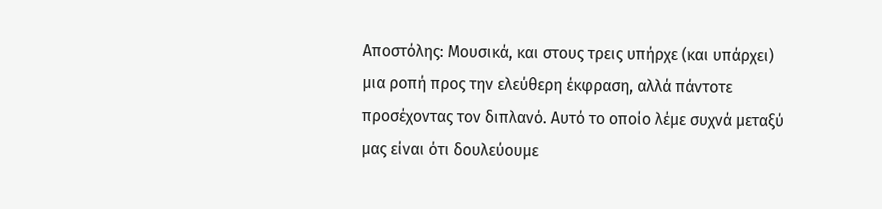Αποστόλης: Μουσικά, και στους τρεις υπήρχε (και υπάρχει) μια ροπή προς την ελεύθερη έκφραση, αλλά πάντοτε προσέχοντας τον διπλανό. Αυτό το οποίο λέμε συχνά μεταξύ μας είναι ότι δουλεύουμε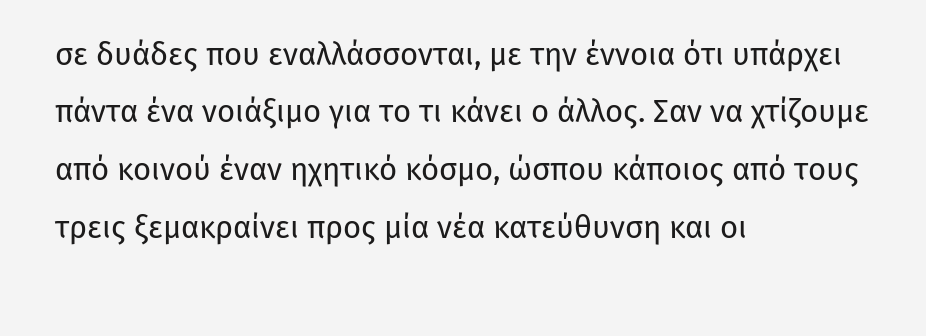σε δυάδες που εναλλάσσονται, με την έννοια ότι υπάρχει πάντα ένα νοιάξιμο για το τι κάνει ο άλλος. Σαν να χτίζουμε από κοινού έναν ηχητικό κόσμο, ώσπου κάποιος από τους τρεις ξεμακραίνει προς μία νέα κατεύθυνση και οι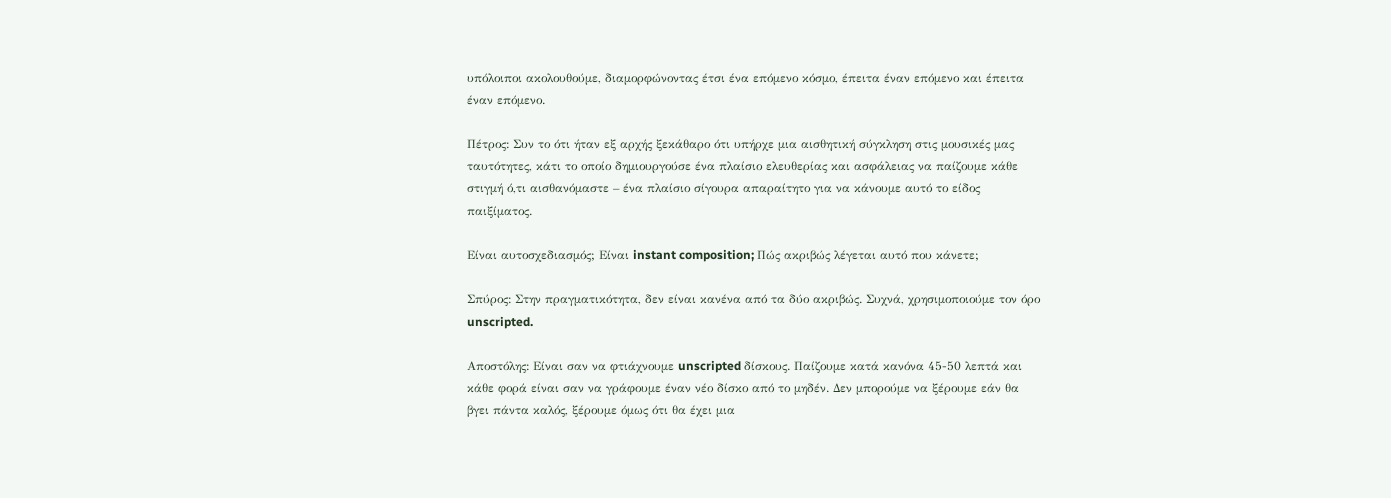υπόλοιποι ακολουθούμε, διαμορφώνοντας έτσι ένα επόμενο κόσμο, έπειτα έναν επόμενο και έπειτα έναν επόμενο.

Πέτρος: Συν το ότι ήταν εξ αρχής ξεκάθαρο ότι υπήρχε μια αισθητική σύγκληση στις μουσικές μας ταυτότητες, κάτι το οποίο δημιουργούσε ένα πλαίσιο ελευθερίας και ασφάλειας να παίζουμε κάθε στιγμή ό,τι αισθανόμαστε – ένα πλαίσιο σίγουρα απαραίτητο για να κάνουμε αυτό το είδος παιξίματος.

Είναι αυτοσχεδιασμός; Είναι instant composition; Πώς ακριβώς λέγεται αυτό που κάνετε;

Σπύρος: Στην πραγματικότητα, δεν είναι κανένα από τα δύο ακριβώς. Συχνά, χρησιμοποιούμε τον όρο unscripted.

Αποστόλης: Είναι σαν να φτιάχνουμε unscripted δίσκους. Παίζουμε κατά κανόνα 45-50 λεπτά και κάθε φορά είναι σαν να γράφουμε έναν νέο δίσκο από το μηδέν. Δεν μπορούμε να ξέρουμε εάν θα βγει πάντα καλός, ξέρουμε όμως ότι θα έχει μια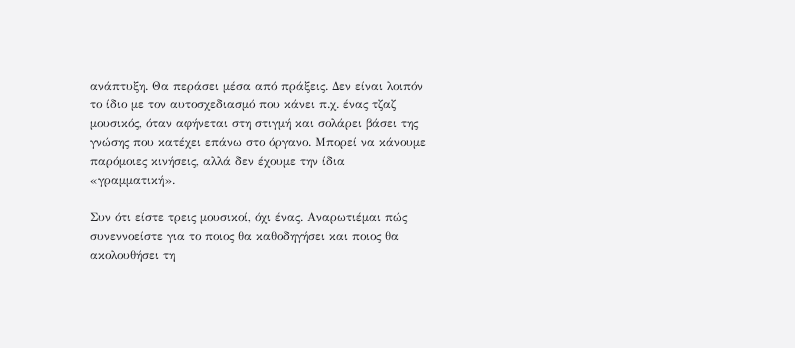ανάπτυξη. Θα περάσει μέσα από πράξεις. Δεν είναι λοιπόν το ίδιο με τον αυτοσχεδιασμό που κάνει π.χ. ένας τζαζ μουσικός, όταν αφήνεται στη στιγμή και σολάρει βάσει της γνώσης που κατέχει επάνω στο όργανο. Μπορεί να κάνουμε παρόμοιες κινήσεις, αλλά δεν έχουμε την ίδια «γραμματική».

Συν ότι είστε τρεις μουσικοί, όχι ένας. Αναρωτιέμαι πώς συνεννοείστε για το ποιος θα καθοδηγήσει και ποιος θα ακολουθήσει τη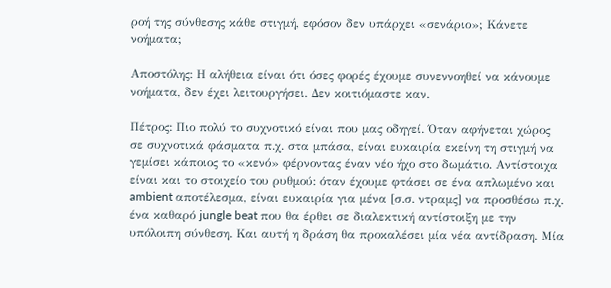ροή της σύνθεσης κάθε στιγμή, εφόσον δεν υπάρχει «σενάριο»; Κάνετε νοήματα;

Αποστόλης: Η αλήθεια είναι ότι όσες φορές έχουμε συνεννοηθεί να κάνουμε νοήματα, δεν έχει λειτουργήσει. Δεν κοιτιόμαστε καν.

Πέτρος: Πιο πολύ το συχνοτικό είναι που μας οδηγεί. Όταν αφήνεται χώρος σε συχνοτικά φάσματα π.χ. στα μπάσα, είναι ευκαιρία εκείνη τη στιγμή να γεμίσει κάποιος το «κενό» φέρνοντας έναν νέο ήχο στο δωμάτιο. Αντίστοιχα είναι και το στοιχείο του ρυθμού: όταν έχουμε φτάσει σε ένα απλωμένο και ambient αποτέλεσμα, είναι ευκαιρία για μένα [σ.σ. ντραμς] να προσθέσω π.χ. ένα καθαρό jungle beat που θα έρθει σε διαλεκτική αντίστοιξη με την υπόλοιπη σύνθεση. Και αυτή η δράση θα προκαλέσει μία νέα αντίδραση. Μία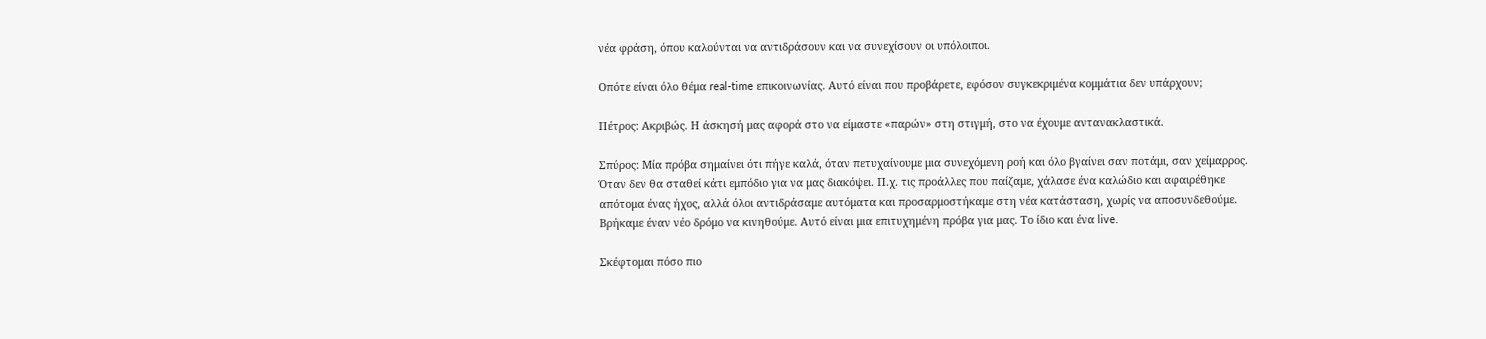νέα φράση, όπου καλούνται να αντιδράσουν και να συνεχίσουν οι υπόλοιποι.

Οπότε είναι όλο θέμα real-time επικοινωνίας. Αυτό είναι που προβάρετε, εφόσον συγκεκριμένα κομμάτια δεν υπάρχουν;

Πέτρος: Ακριβώς. Η άσκησή μας αφορά στο να είμαστε «παρών» στη στιγμή, στο να έχουμε αντανακλαστικά.

Σπύρος: Μία πρόβα σημαίνει ότι πήγε καλά, όταν πετυχαίνουμε μια συνεχόμενη ροή και όλο βγαίνει σαν ποτάμι, σαν χείμαρρος. Όταν δεν θα σταθεί κάτι εμπόδιο για να μας διακόψει. Π.χ. τις προάλλες που παίζαμε, χάλασε ένα καλώδιο και αφαιρέθηκε απότομα ένας ήχος, αλλά όλοι αντιδράσαμε αυτόματα και προσαρμοστήκαμε στη νέα κατάσταση, χωρίς να αποσυνδεθούμε. Βρήκαμε έναν νέο δρόμο να κινηθούμε. Αυτό είναι μια επιτυχημένη πρόβα για μας. Το ίδιο και ένα live.

Σκέφτομαι πόσο πιο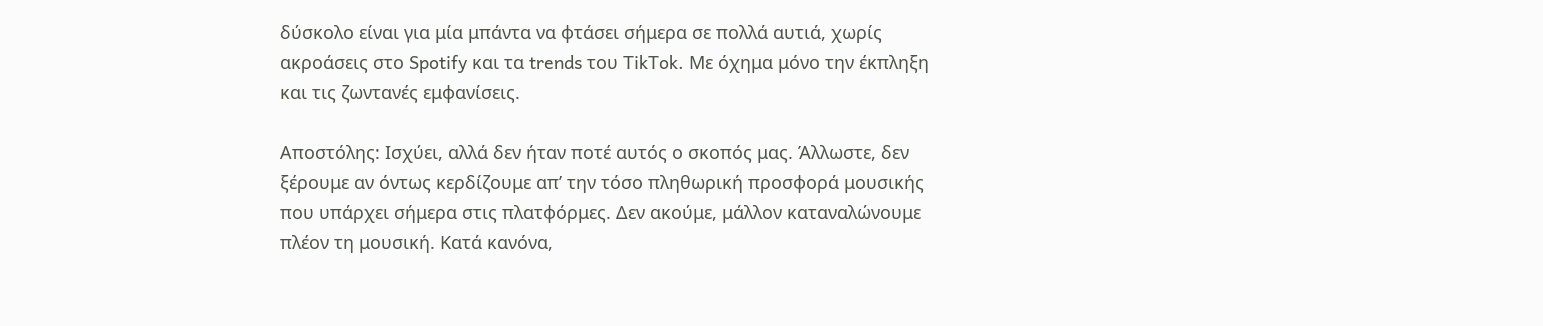δύσκολο είναι για μία μπάντα να φτάσει σήμερα σε πολλά αυτιά, χωρίς ακροάσεις στο Spotify και τα trends του TikTok. Με όχημα μόνο την έκπληξη και τις ζωντανές εμφανίσεις.

Αποστόλης: Ισχύει, αλλά δεν ήταν ποτέ αυτός ο σκοπός μας. Άλλωστε, δεν ξέρουμε αν όντως κερδίζουμε απ’ την τόσο πληθωρική προσφορά μουσικής που υπάρχει σήμερα στις πλατφόρμες. Δεν ακούμε, μάλλον καταναλώνουμε πλέον τη μουσική. Κατά κανόνα,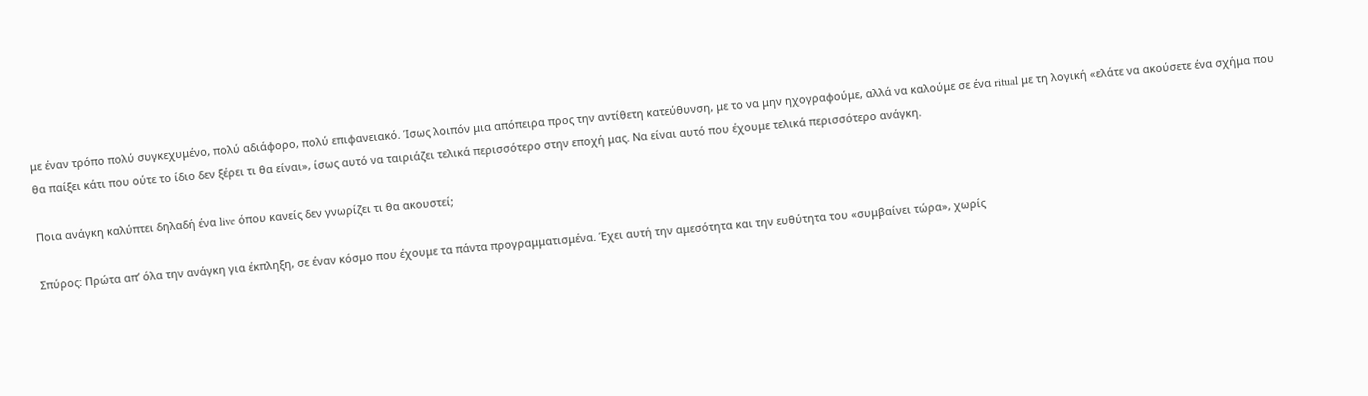με έναν τρόπο πολύ συγκεχυμένο, πολύ αδιάφορο, πολύ επιφανειακό. Ίσως λοιπόν μια απόπειρα προς την αντίθετη κατεύθυνση, με το να μην ηχογραφούμε, αλλά να καλούμε σε ένα ritual με τη λογική «ελάτε να ακούσετε ένα σχήμα που θα παίξει κάτι που ούτε το ίδιο δεν ξέρει τι θα είναι», ίσως αυτό να ταιριάζει τελικά περισσότερο στην εποχή μας. Να είναι αυτό που έχουμε τελικά περισσότερο ανάγκη.

Ποια ανάγκη καλύπτει δηλαδή ένα live όπου κανείς δεν γνωρίζει τι θα ακουστεί;

Σπύρος: Πρώτα απ’ όλα την ανάγκη για έκπληξη, σε έναν κόσμο που έχουμε τα πάντα προγραμματισμένα. Έχει αυτή την αμεσότητα και την ευθύτητα του «συμβαίνει τώρα», χωρίς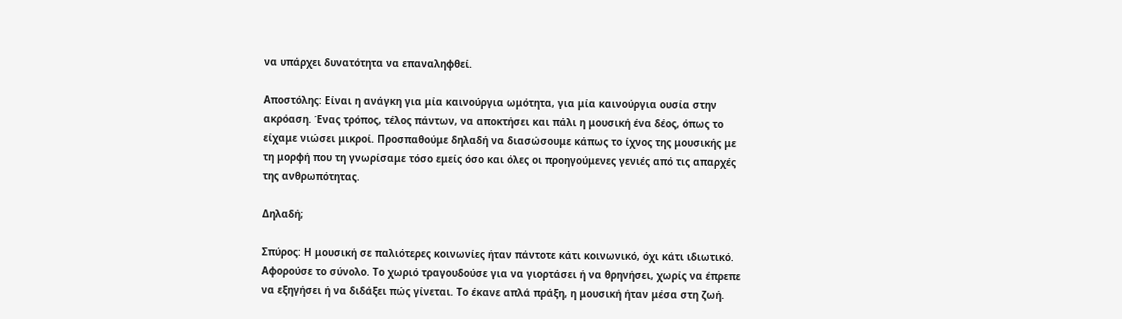να υπάρχει δυνατότητα να επαναληφθεί.

Αποστόλης: Είναι η ανάγκη για μία καινούργια ωμότητα, για μία καινούργια ουσία στην ακρόαση. Ένας τρόπος, τέλος πάντων, να αποκτήσει και πάλι η μουσική ένα δέος, όπως το είχαμε νιώσει μικροί. Προσπαθούμε δηλαδή να διασώσουμε κάπως το ίχνος της μουσικής με τη μορφή που τη γνωρίσαμε τόσο εμείς όσο και όλες οι προηγούμενες γενιές από τις απαρχές της ανθρωπότητας.

Δηλαδή;

Σπύρος: Η μουσική σε παλιότερες κοινωνίες ήταν πάντοτε κάτι κοινωνικό, όχι κάτι ιδιωτικό. Αφορούσε το σύνολο. Το χωριό τραγουδούσε για να γιορτάσει ή να θρηνήσει, χωρίς να έπρεπε να εξηγήσει ή να διδάξει πώς γίνεται. Το έκανε απλά πράξη, η μουσική ήταν μέσα στη ζωή.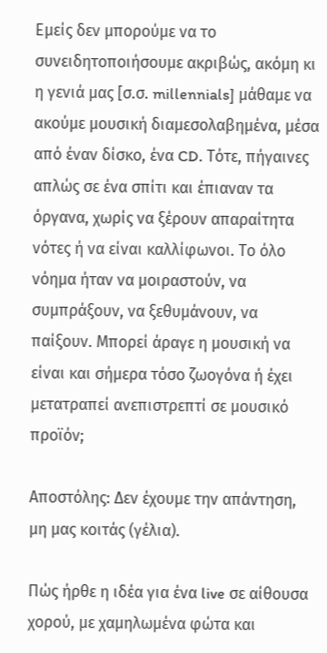Εμείς δεν μπορούμε να το συνειδητοποιήσουμε ακριβώς, ακόμη κι η γενιά μας [σ.σ. millennials] μάθαμε να ακούμε μουσική διαμεσολαβημένα, μέσα από έναν δίσκο, ένα CD. Τότε, πήγαινες απλώς σε ένα σπίτι και έπιαναν τα όργανα, χωρίς να ξέρουν απαραίτητα νότες ή να είναι καλλίφωνοι. Το όλο νόημα ήταν να μοιραστούν, να συμπράξουν, να ξεθυμάνουν, να παίξουν. Μπορεί άραγε η μουσική να είναι και σήμερα τόσο ζωογόνα ή έχει μετατραπεί ανεπιστρεπτί σε μουσικό προϊόν;

Αποστόλης: Δεν έχουμε την απάντηση, μη μας κοιτάς (γέλια).

Πώς ήρθε η ιδέα για ένα live σε αίθουσα χορού, με χαμηλωμένα φώτα και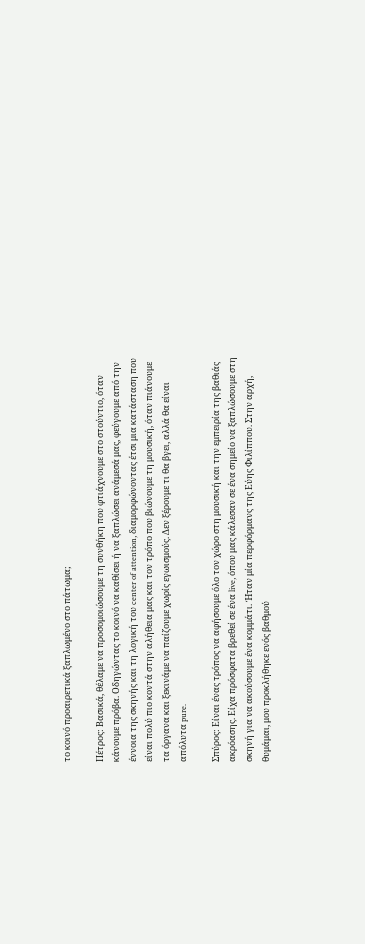το κοινό προαιρετικά ξαπλωμένο στο πάτωμα;

Πέτρος: Βασικά, θέλαμε να προσομοιώσουμε τη συνθήκη που φτιάχνουμε στο στούντιο, όταν κάνουμε πρόβα. Οδηγώντας το κοινό να καθίσει ή να ξαπλώσει ανάμεσά μας, φεύγουμε από την έννοια της σκηνής και τη λογική του center of attention, διαμορφώνοντας έτσι μια κατάσταση που είναι πολύ πιο κοντά στην αλήθεια μας και τον τρόπο που βιώνουμε τη μουσική, όταν πιάνουμε τα όργανα και ξεκινάμε να παίζουμε χωρίς εγωισμούς. Δεν ξέρουμε τι θα βγει, αλλά θα είναι απόλυτα pure.

Σπύρος: Είναι ένας τρόπος να αφήσουμε όλο τον χώρο στη μουσική και την εμπειρία της βαθιάς ακρόασης. Είχα πρόσφατα βρεθεί σε ένα live, όπου μας κάλεσαν σε ένα σημείο να ξαπλώσουμε στη σκηνή για να ακούσουμε ένα κομμάτι. Ήταν μία περφόρμανς της Εύης Φιλίππου. Στην αρχή, θυμάμαι, μου προκλήθηκε ενός βαθμού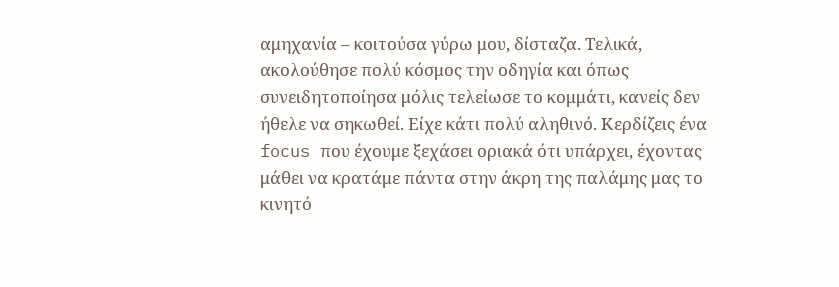αμηχανία – κοιτούσα γύρω μου, δίσταζα. Τελικά, ακολούθησε πολύ κόσμος την οδηγία και όπως συνειδητοποίησα μόλις τελείωσε το κομμάτι, κανείς δεν ήθελε να σηκωθεί. Είχε κάτι πολύ αληθινό. Κερδίζεις ένα focus που έχουμε ξεχάσει οριακά ότι υπάρχει, έχοντας μάθει να κρατάμε πάντα στην άκρη της παλάμης μας το κινητό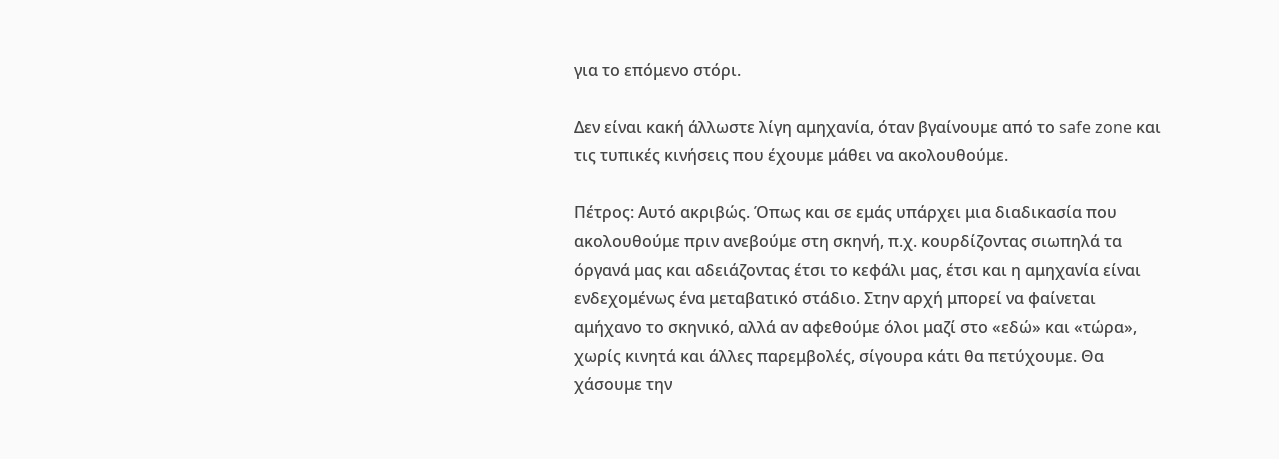για το επόμενο στόρι.

Δεν είναι κακή άλλωστε λίγη αμηχανία, όταν βγαίνουμε από το safe zone και τις τυπικές κινήσεις που έχουμε μάθει να ακολουθούμε.

Πέτρος: Αυτό ακριβώς. Όπως και σε εμάς υπάρχει μια διαδικασία που ακολουθούμε πριν ανεβούμε στη σκηνή, π.χ. κουρδίζοντας σιωπηλά τα όργανά μας και αδειάζοντας έτσι το κεφάλι μας, έτσι και η αμηχανία είναι ενδεχομένως ένα μεταβατικό στάδιο. Στην αρχή μπορεί να φαίνεται αμήχανο το σκηνικό, αλλά αν αφεθούμε όλοι μαζί στο «εδώ» και «τώρα», χωρίς κινητά και άλλες παρεμβολές, σίγουρα κάτι θα πετύχουμε. Θα χάσουμε την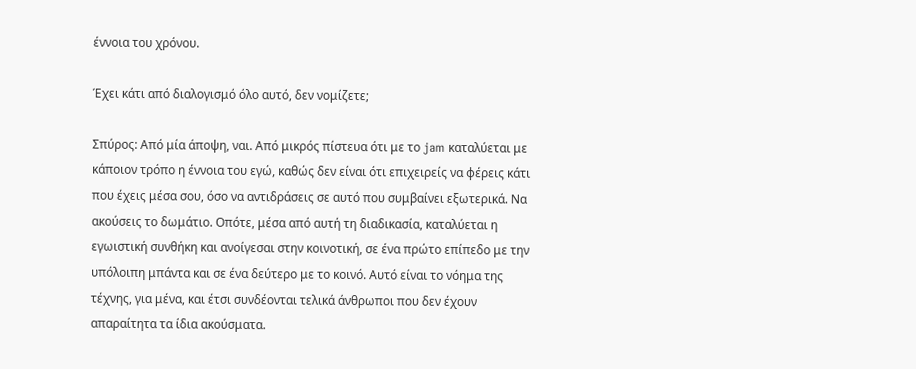έννοια του χρόνου.

Έχει κάτι από διαλογισμό όλο αυτό, δεν νομίζετε;

Σπύρος: Από μία άποψη, ναι. Από μικρός πίστευα ότι με το jam καταλύεται με κάποιον τρόπο η έννοια του εγώ, καθώς δεν είναι ότι επιχειρείς να φέρεις κάτι που έχεις μέσα σου, όσο να αντιδράσεις σε αυτό που συμβαίνει εξωτερικά. Να ακούσεις το δωμάτιο. Οπότε, μέσα από αυτή τη διαδικασία, καταλύεται η εγωιστική συνθήκη και ανοίγεσαι στην κοινοτική, σε ένα πρώτο επίπεδο με την υπόλοιπη μπάντα και σε ένα δεύτερο με το κοινό. Αυτό είναι το νόημα της τέχνης, για μένα, και έτσι συνδέονται τελικά άνθρωποι που δεν έχουν απαραίτητα τα ίδια ακούσματα.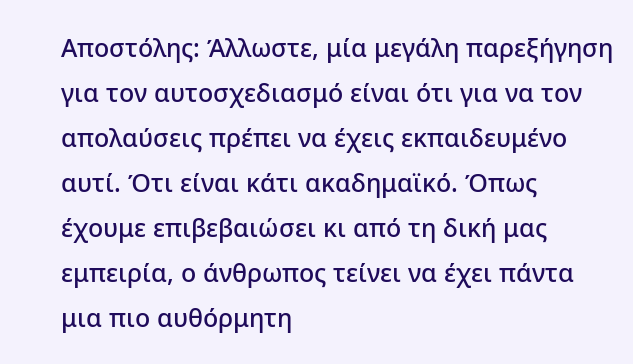Αποστόλης: Άλλωστε, μία μεγάλη παρεξήγηση για τον αυτοσχεδιασμό είναι ότι για να τον απολαύσεις πρέπει να έχεις εκπαιδευμένο αυτί. Ότι είναι κάτι ακαδημαϊκό. Όπως έχουμε επιβεβαιώσει κι από τη δική μας εμπειρία, ο άνθρωπος τείνει να έχει πάντα μια πιο αυθόρμητη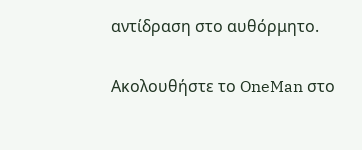αντίδραση στο αυθόρμητο.

Ακολουθήστε το OneMan στο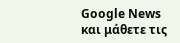Google News και μάθετε τις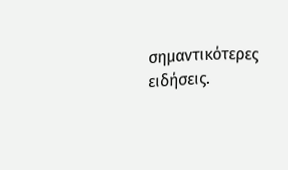σημαντικότερες ειδήσεις.